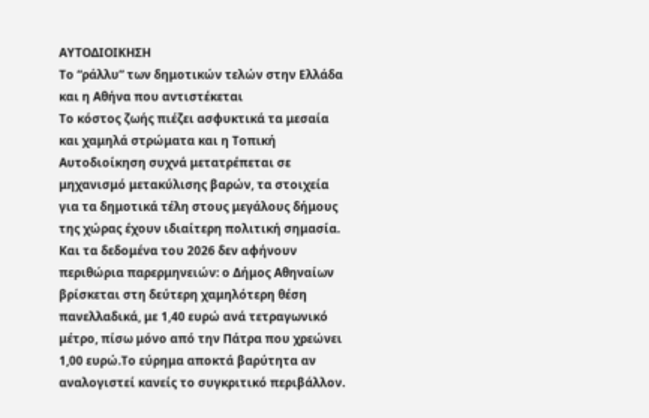ΑΥΤΟΔΙΟΙΚΗΣΗ
Το “ράλλυ” των δημοτικών τελών στην Ελλάδα και η Αθήνα που αντιστέκεται
Το κόστος ζωής πιέζει ασφυκτικά τα μεσαία και χαμηλά στρώματα και η Τοπική Αυτοδιοίκηση συχνά μετατρέπεται σε μηχανισμό μετακύλισης βαρών, τα στοιχεία για τα δημοτικά τέλη στους μεγάλους δήμους της χώρας έχουν ιδιαίτερη πολιτική σημασία.
Και τα δεδομένα του 2026 δεν αφήνουν περιθώρια παρερμηνειών: ο Δήμος Αθηναίων βρίσκεται στη δεύτερη χαμηλότερη θέση πανελλαδικά, με 1,40 ευρώ ανά τετραγωνικό μέτρο, πίσω μόνο από την Πάτρα που χρεώνει 1,00 ευρώ.Το εύρημα αποκτά βαρύτητα αν αναλογιστεί κανείς το συγκριτικό περιβάλλον.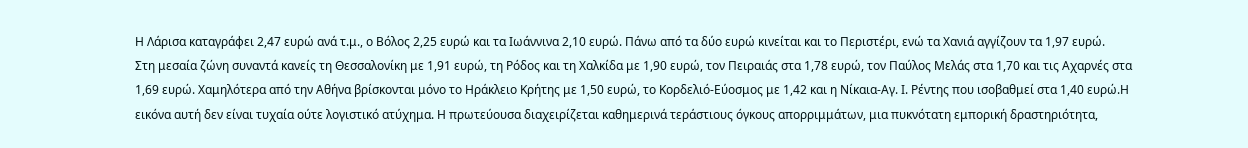Η Λάρισα καταγράφει 2,47 ευρώ ανά τ.μ., ο Βόλος 2,25 ευρώ και τα Ιωάννινα 2,10 ευρώ. Πάνω από τα δύο ευρώ κινείται και το Περιστέρι, ενώ τα Χανιά αγγίζουν τα 1,97 ευρώ.
Στη μεσαία ζώνη συναντά κανείς τη Θεσσαλονίκη με 1,91 ευρώ, τη Ρόδος και τη Χαλκίδα με 1,90 ευρώ, τον Πειραιάς στα 1,78 ευρώ, τον Παύλος Μελάς στα 1,70 και τις Αχαρνές στα 1,69 ευρώ. Χαμηλότερα από την Αθήνα βρίσκονται μόνο το Ηράκλειο Κρήτης με 1,50 ευρώ, το Κορδελιό-Εύοσμος με 1,42 και η Νίκαια-Αγ. Ι. Ρέντης που ισοβαθμεί στα 1,40 ευρώ.Η εικόνα αυτή δεν είναι τυχαία ούτε λογιστικό ατύχημα. Η πρωτεύουσα διαχειρίζεται καθημερινά τεράστιους όγκους απορριμμάτων, μια πυκνότατη εμπορική δραστηριότητα,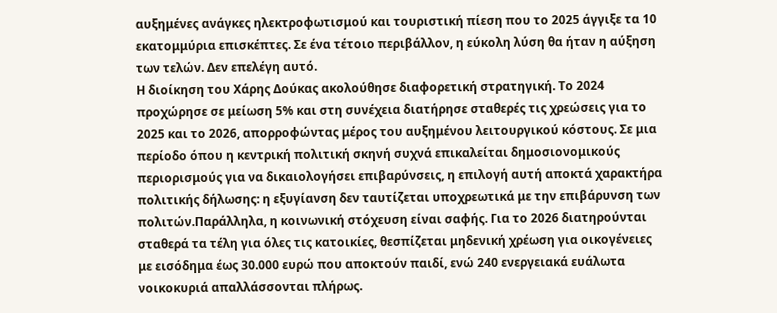αυξημένες ανάγκες ηλεκτροφωτισμού και τουριστική πίεση που το 2025 άγγιξε τα 10 εκατομμύρια επισκέπτες. Σε ένα τέτοιο περιβάλλον, η εύκολη λύση θα ήταν η αύξηση των τελών. Δεν επελέγη αυτό.
Η διοίκηση του Χάρης Δούκας ακολούθησε διαφορετική στρατηγική. Το 2024 προχώρησε σε μείωση 5% και στη συνέχεια διατήρησε σταθερές τις χρεώσεις για το 2025 και το 2026, απορροφώντας μέρος του αυξημένου λειτουργικού κόστους. Σε μια περίοδο όπου η κεντρική πολιτική σκηνή συχνά επικαλείται δημοσιονομικούς περιορισμούς για να δικαιολογήσει επιβαρύνσεις, η επιλογή αυτή αποκτά χαρακτήρα πολιτικής δήλωσης: η εξυγίανση δεν ταυτίζεται υποχρεωτικά με την επιβάρυνση των πολιτών.Παράλληλα, η κοινωνική στόχευση είναι σαφής. Για το 2026 διατηρούνται σταθερά τα τέλη για όλες τις κατοικίες, θεσπίζεται μηδενική χρέωση για οικογένειες με εισόδημα έως 30.000 ευρώ που αποκτούν παιδί, ενώ 240 ενεργειακά ευάλωτα νοικοκυριά απαλλάσσονται πλήρως.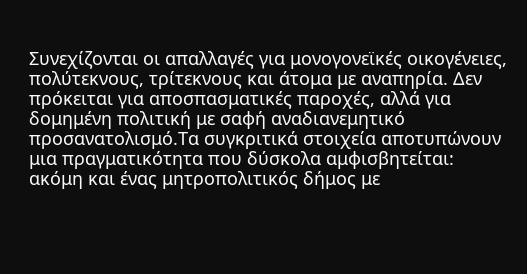Συνεχίζονται οι απαλλαγές για μονογονεϊκές οικογένειες, πολύτεκνους, τρίτεκνους και άτομα με αναπηρία. Δεν πρόκειται για αποσπασματικές παροχές, αλλά για δομημένη πολιτική με σαφή αναδιανεμητικό προσανατολισμό.Τα συγκριτικά στοιχεία αποτυπώνουν μια πραγματικότητα που δύσκολα αμφισβητείται: ακόμη και ένας μητροπολιτικός δήμος με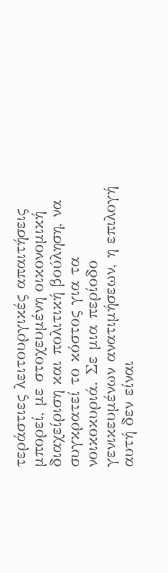τεράστιες λειτουργικές απαιτήσεις μπορεί, με στοχευμένη οικονομική διαχείριση και πολιτική βούληση, να συγκρατεί το κόστος για τα νοικοκυριά. Σε μια περίοδο γενικευμένων ανατιμήσεων, η επιλογή αυτή δεν είναι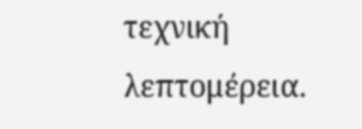τεχνική λεπτομέρεια.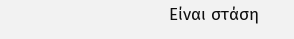Είναι στάση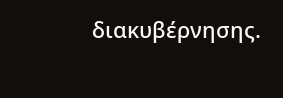διακυβέρνησης.